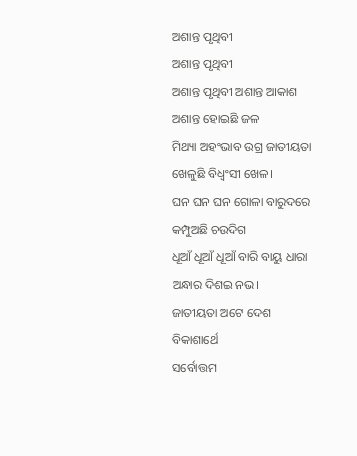ଅଶାନ୍ତ ପୃଥିବୀ
ଅଶାନ୍ତ ପୃଥିବୀ
ଅଶାନ୍ତ ପୃଥିବୀ ଅଶାନ୍ତ ଆକାଶ
ଅଶାନ୍ତ ହୋଇଛି ଜଳ
ମିଥ୍ୟା ଅହଂଭାବ ଉଗ୍ର ଜାତୀୟତା
ଖେଳୁଛି ବିଧ୍ଵଂସୀ ଖେଳ।
ଘନ ଘନ ଘନ ଗୋଳା ବାରୁଦରେ
କମ୍ପୁଅଛି ଚଉଦିଗ
ଧୂଆଁ ଧୂଆଁ ଧୂଆଁ ବାରି ବାୟୁ ଧାରା
ଅନ୍ଧାର ଦିଶଇ ନଭ।
ଜାତୀୟତା ଅଟେ ଦେଶ ବିକାଶାର୍ଥେ
ସର୍ବୋତ୍ତମ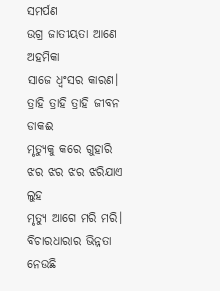ସମର୍ପଣ
ଉଗ୍ର ଜାତୀୟତା ଆଣେ ଅହମିକା
ସାଜେ ଧ୍ବଂସର କାରଣ।
ତ୍ରାହି ତ୍ରାହି ତ୍ରାହି ଜୀବନ ଡାକଈ
ମୃତ୍ୟୁକୁ କରେ ଗୁହାରି
ଝର ଝର ଝର ଝରିଯାଏ ଲୁହ
ମୃତ୍ୟୁ ଆଗେ ମରି ମରି।
ବିଚାରଧାରାର ଭିନ୍ନତା ନେଉଛି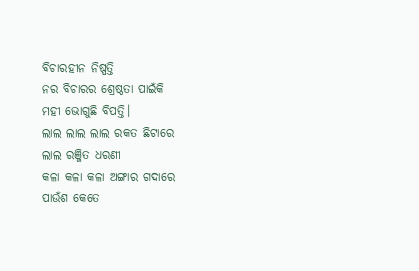ବିଚାରହୀନ ନିଷ୍ପତ୍ତି
ନର ବିଚାରର ଶ୍ରେଷ୍ଠତା ପାଇଁକି
ମହୀ ଭୋଗୁଛି ବିପତ୍ତି।
ଲାଲ ଲାଲ ଲାଲ ରକତ ଛିଟାରେ
ଲାଲ ରଞ୍ଜିତ ଧରଣୀ
କଳା କଳା କଳା ଅଙ୍ଗାର ଗଦାରେ
ପାଉଁଶ କେତେ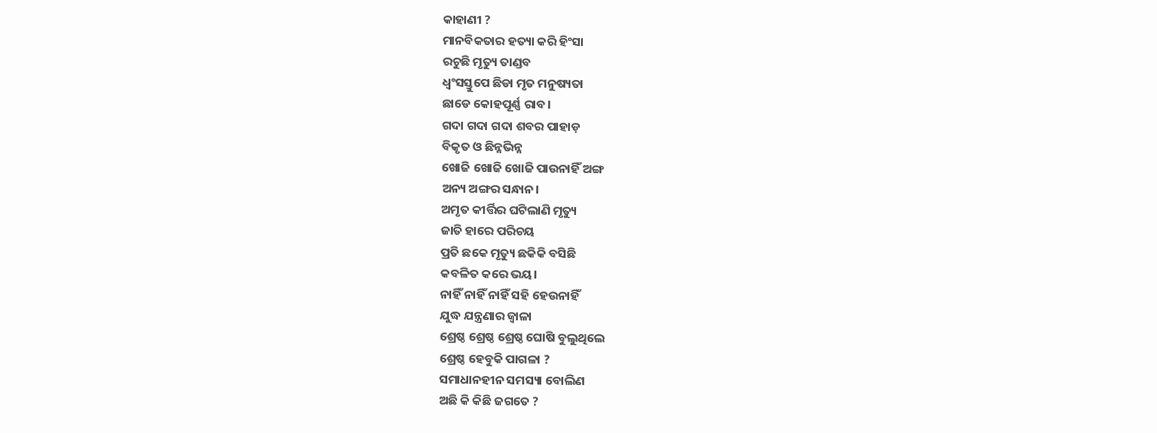କାହାଣୀ ?
ମାନବିକତାର ହତ୍ୟା କରି ହିଂସା
ରଚୁଛି ମୃତ୍ୟୁ ତାଣ୍ଡବ
ଧ୍ଵଂସସ୍ତୁପେ ଛିଡା ମୃତ ମନୁଷ୍ୟତା
ଛାଡେ କୋହପୂର୍ଣ୍ଣ ରାବ।
ଗଦା ଗଦା ଗଦା ଶବର ପାହାଡ଼
ବିକୃତ ଓ ଛିନ୍ନଭିନ୍ନ
ଖୋଜି ଖୋଜି ଖୋଜି ପାଉନାହିଁ ଅଙ୍ଗ
ଅନ୍ୟ ଅଙ୍ଗର ସନ୍ଧାନ।
ଅମୃତ କୀର୍ତ୍ତିର ଘଟିଲାଣି ମୃତ୍ୟୁ
ଜାତି ହାରେ ପରିଚୟ
ପ୍ରତି ଛକେ ମୃତ୍ୟୁ ଛକିକି ବସିଛି
କବଳିତ କରେ ଭୟ।
ନାହିଁ ନାହିଁ ନାହିଁ ସହି ହେଉନାହିଁ
ଯୁଦ୍ଧ ଯନ୍ତ୍ରଣାର ଜ୍ବାଳା
ଶ୍ରେଷ୍ଠ ଶ୍ରେଷ୍ଠ ଶ୍ରେଷ୍ଠ ଘୋଷି ବୁଲୁଥିଲେ
ଶ୍ରେଷ୍ଠ ହେବୁକି ପାଗଳା ?
ସମାଧାନହୀନ ସମସ୍ୟା ବୋଲିଣ
ଅଛି କି କିଛି ଜଗତେ ?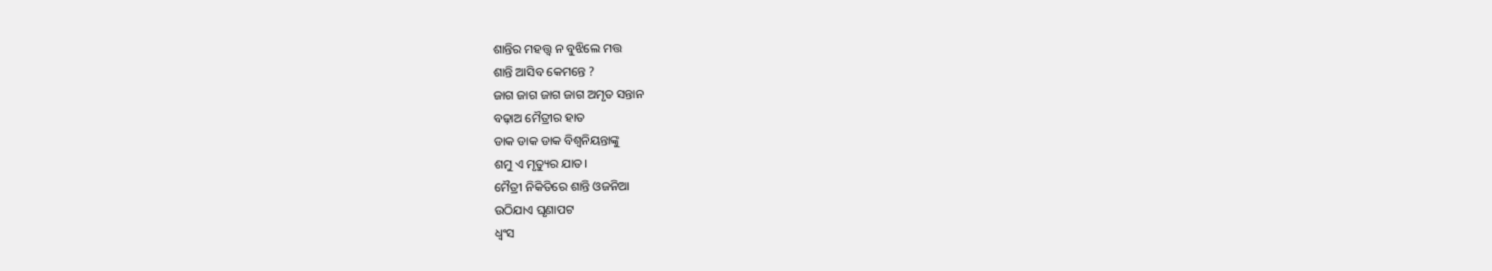ଶାନ୍ତିର ମହତ୍ତ୍ୱ ନ ବୁଝିଲେ ମତ୍ତ
ଶାନ୍ତି ଆସିବ କେମନ୍ତେ ?
ଜାଗ ଜାଗ ଜାଗ ଜାଗ ଅମୃତ ସନ୍ତାନ
ବଢ଼ାଅ ମୈତ୍ରୀର ହାତ
ଡାକ ଡାକ ଡାକ ବିଶ୍ୱନିୟନ୍ତାଙ୍କୁ
ଶମୁ ଏ ମୃତ୍ୟୁର ଯାତ।
ମୈତ୍ରୀ ନିକିତିରେ ଶାନ୍ତି ଓଜନିଆ
ଉଠିଯାଏ ଘୃଣାପଟ
ଧ୍ବଂସ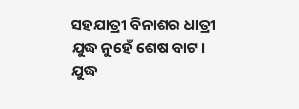ସହଯାତ୍ରୀ ବିନାଶର ଧାତ୍ରୀ
ଯୁଦ୍ଧ ନୁହେଁ ଶେଷ ବାଟ।
ଯୁଦ୍ଧ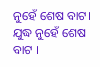ନୁହେଁ ଶେଷ ବାଟ।
ଯୁଦ୍ଧ ନୁହେଁ ଶେଷ ବାଟ ।